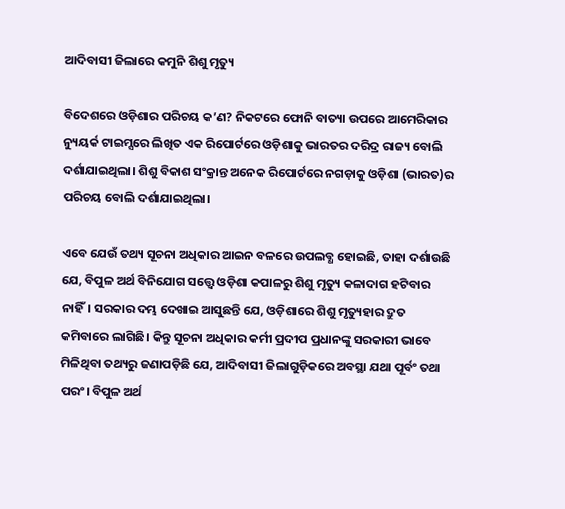ଆଦିବାସୀ ଜିଲାରେ କମୁନି ଶିଶୁ ମୃତ୍ୟୁ

ବିଦେଶରେ ଓଡ଼ିଶାର ପରିଚୟ କ’ଣ? ନିକଟରେ ଫୋନି ବାତ୍ୟା ଉପରେ ଆମେରିକାର ନ୍ୟୁୟର୍କ ଟାଇମ୍ସରେ ଲିଖିତ ଏକ ରିପୋର୍ଟରେ ଓଡ଼ିଶାକୁ ଭାରତର ଦରିଦ୍ର ରାଜ୍ୟ ବୋଲି ଦର୍ଶାଯାଇଥିଲା। ଶିଶୁ ବିକାଶ ସଂକ୍ରାନ୍ତ ଅନେକ ରିପୋର୍ଟରେ ନଗଡ଼ାକୁ ଓଡ଼ିଶା (ଭାରତ)ର ପରିଚୟ ବୋଲି ଦର୍ଶାଯାଇଥିଲା।

ଏବେ ଯେଉଁ ତଥ୍ୟ ସୂଚନା ଅଧିକାର ଆଇନ ବଳରେ ଉପଲବ୍ଧ ହୋଇଛି, ତାହା ଦର୍ଶାଉଛି ଯେ, ବିପୁଳ ଅର୍ଥ ବିନିଯୋଗ ସତ୍ତ୍ୱେ ଓଡ଼ିଶା କପାଳରୁ ଶିଶୁ ମୃତ୍ୟୁ କଳାଦାଗ ହଟିବାର ନାହିଁ। ସରକାର ଦମ୍ଭ ଦେଖାଇ ଆସୁଛନ୍ତି ଯେ, ଓଡ଼ିଶାରେ ଶିଶୁ ମୃତ୍ୟୁହାର ଦ୍ରୁତ କମିବାରେ ଲାଗିଛି। କିନ୍ତୁ ସୂଚନା ଅଧିକାର କର୍ମୀ ପ୍ରଦୀପ ପ୍ରଧାନଙ୍କୁ ସରକାରୀ ଭାବେ ମିଳିଥିବା ତଥ୍ୟରୁ ଜଣାପଡ଼ିଛି ଯେ, ଆଦିବାସୀ ଜିଲାଗୁଡ଼ିକରେ ଅବସ୍ଥା ଯଥା ପୂର୍ବଂ ତଥା ପରଂ। ବିପୁଳ ଅର୍ଥ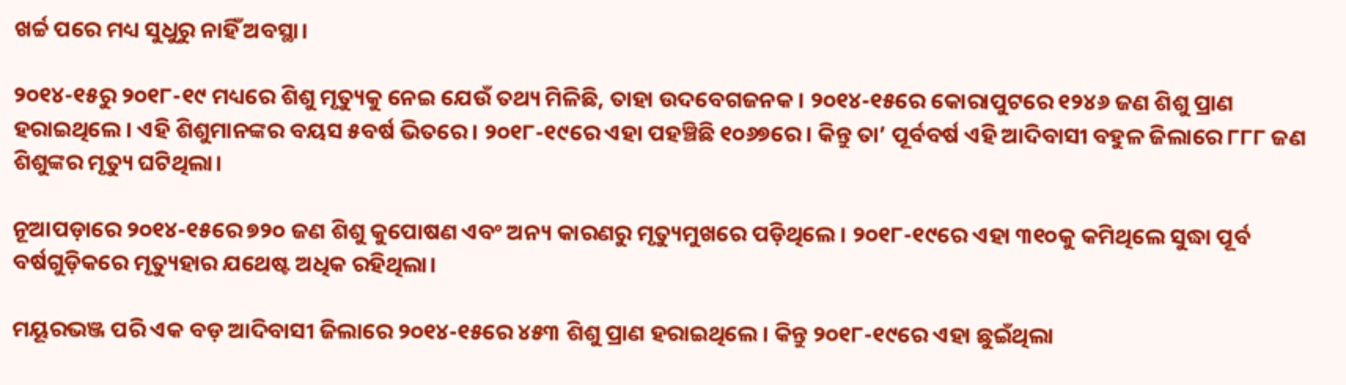ଖର୍ଚ୍ଚ ପରେ ମଧ୍ୟ ସୁଧୁରୁ ନାହିଁ ଅବସ୍ଥା।

୨୦୧୪-୧୫ରୁ ୨୦୧୮-୧୯ ମଧ୍ୟରେ ଶିଶୁ ମୃତ୍ୟୁକୁ ନେଇ ଯେଉଁ ତଥ୍ୟ ମିଳିଛି, ତାହା ଉଦବେଗଜନକ। ୨୦୧୪-୧୫ରେ କୋରାପୁଟରେ ୧୨୪୬ ଜଣ ଶିଶୁ ପ୍ରାଣ ହରାଇଥିଲେ। ଏହି ଶିଶୁମାନଙ୍କର ବୟସ ୫ବର୍ଷ ଭିତରେ। ୨୦୧୮-୧୯ରେ ଏହା ପହଞ୍ଚିଛି ୧୦୬୭ରେ। କିନ୍ତୁ ତା’ ପୂର୍ବବର୍ଷ ଏହି ଆଦିବାସୀ ବହୁଳ ଜିଲାରେ ୮୮୮ ଜଣ ଶିଶୁଙ୍କର ମୃତ୍ୟୁ ଘଟିଥିଲା।

ନୂଆପଡ଼ାରେ ୨୦୧୪-୧୫ରେ ୭୨୦ ଜଣ ଶିଶୁ କୁପୋଷଣ ଏବଂ ଅନ୍ୟ କାରଣରୁ ମୃତ୍ୟୁମୁଖରେ ପଡ଼ିଥିଲେ। ୨୦୧୮-୧୯ରେ ଏହା ୩୧୦କୁ କମିଥିଲେ ସୁଦ୍ଧା ପୂର୍ବ ବର୍ଷଗୁଡ଼ିକରେ ମୃତ୍ୟୁହାର ଯଥେଷ୍ଟ ଅଧିକ ରହିଥିଲା।

ମୟୂରଭଞ୍ଜ ପରି ଏକ ବଡ଼ ଆଦିବାସୀ ଜିଲାରେ ୨୦୧୪-୧୫ରେ ୪୫୩ ଶିଶୁ ପ୍ରାଣ ହରାଇଥିଲେ। କିନ୍ତୁ ୨୦୧୮-୧୯ରେ ଏହା ଛୁଇଁଥିଲା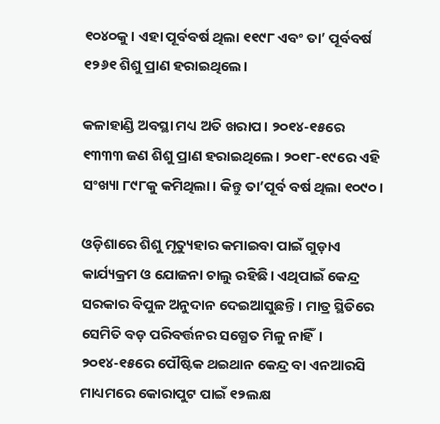୧୦୪୦କୁ। ଏହା ପୂର୍ବବର୍ଷ ଥିଲା ୧୧୯୮ ଏବଂ ତା’ ପୂର୍ବବର୍ଷ ୧୨୬୧ ଶିଶୁ ପ୍ରାଣ ହରାଇଥିଲେ।

କଳାହାଣ୍ଡି ଅବସ୍ଥା ମଧ୍ୟ ଅତି ଖରାପ। ୨୦୧୪-୧୫ରେ ୧୩୩୩ ଜଣ ଶିଶୁ ପ୍ରାଣ ହରାଇଥିଲେ। ୨୦୧୮-୧୯ରେ ଏହି ସଂଖ୍ୟା ୮୯୮କୁ କମିଥିଲା। କିନ୍ତୁ ତା’ପୂର୍ବ ବର୍ଷ ଥିଲା ୧୦୯୦।

ଓଡ଼ିଶାରେ ଶିଶୁ ମୃତ୍ୟୁହାର କମାଇବା ପାଇଁ ଗୁଡ଼ାଏ କାର୍ଯ୍ୟକ୍ରମ ଓ ଯୋଜନା ଚାଲୁ ରହିଛି। ଏଥିପାଇଁ କେନ୍ଦ୍ର ସରକାର ବିପୁଳ ଅନୁଦାନ ଦେଇଆସୁଛନ୍ତି। ମାତ୍ର ସ୍ଥିତିରେ ସେମିତି ବଡ଼ ପରିବର୍ତ୍ତନର ସଗ୍ଧେତ ମିଳୁ ନାହିଁ। ୨୦୧୪-୧୫ରେ ପୌଷ୍ଟିକ ଥଇଥାନ କେନ୍ଦ୍ର ବା ଏନଆରସି ମାଧ୍ୟମରେ କୋରାପୁଟ ପାଇଁ ୧୨ଲକ୍ଷ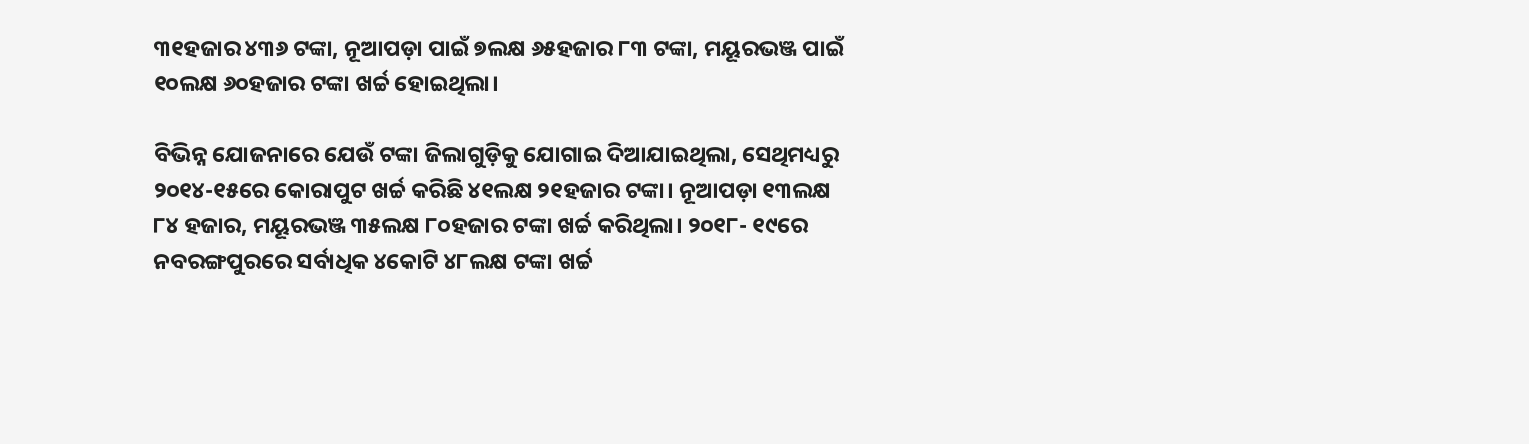୩୧ହଜାର ୪୩୬ ଟଙ୍କା, ନୂଆପଡ଼ା ପାଇଁ ୭ଲକ୍ଷ ୬୫ହଜାର ୮୩ ଟଙ୍କା, ମୟୂରଭଞ୍ଜ ପାଇଁ ୧୦ଲକ୍ଷ ୬୦ହଜାର ଟଙ୍କା ଖର୍ଚ୍ଚ ହୋଇଥିଲା।

ବିଭିନ୍ନ ଯୋଜନାରେ ଯେଉଁ ଟଙ୍କା ଜିଲାଗୁଡ଼ିକୁ ଯୋଗାଇ ଦିଆଯାଇଥିଲା, ସେଥିମଧ୍ୟରୁ ୨୦୧୪-୧୫ରେ କୋରାପୁଟ ଖର୍ଚ୍ଚ କରିଛି ୪୧ଲକ୍ଷ ୨୧ହଜାର ଟଙ୍କା। ନୂଆପଡ଼ା ୧୩ଲକ୍ଷ ୮୪ ହଜାର, ମୟୂରଭଞ୍ଜ ୩୫ଲକ୍ଷ ୮୦ହଜାର ଟଙ୍କା ଖର୍ଚ୍ଚ କରିଥିଲା। ୨୦୧୮- ୧୯ରେ ନବରଙ୍ଗପୁରରେ ସର୍ବାଧିକ ୪କୋଟି ୪୮ଲକ୍ଷ ଟଙ୍କା ଖର୍ଚ୍ଚ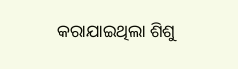କରାଯାଇଥିଲା ଶିଶୁ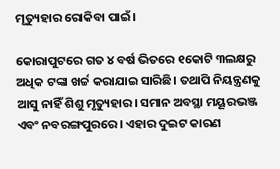ମୃତ୍ୟୁହାର ରୋକିବା ପାଇଁ।

କୋରାପୁଟରେ ଗତ ୪ ବର୍ଷ ଭିତରେ ୧କୋଟି ୩ଲକ୍ଷରୁ ଅଧିକ ଟଙ୍କା ଖର୍ଚ୍ଚ କରାଯାଇ ସାରିଛି। ତଥାପି ନିୟନ୍ତ୍ରଣକୁ ଆସୁ ନାହିଁ ଶିଶୁ ମୃତ୍ୟୁହାର। ସମାନ ଅବସ୍ଥା ମୟୂରଭଞ୍ଜ ଏବଂ ନବରଙ୍ଗପୁରରେ। ଏହାର ଦୁଇଟ କାରଣ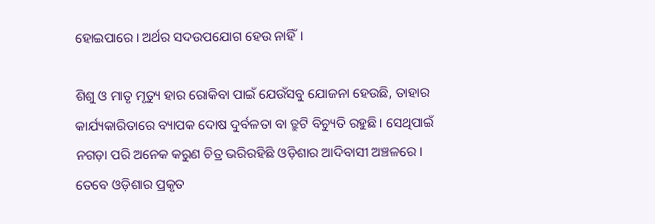ହୋଇପାରେ। ଅର୍ଥର ସଦଉପଯୋଗ ହେଉ ନାହିଁ।

ଶିଶୁ ଓ ମାତୃ ମୃତ୍ୟୁ ହାର ରୋକିବା ପାଇଁ ଯେଉଁସବୁ ଯୋଜନା ହେଉଛି, ତାହାର କାର୍ଯ୍ୟକାରିତାରେ ବ୍ୟାପକ ଦୋଷ ଦୁର୍ବଳତା ବା ତ୍ରୁଟି ବିଚ୍ୟୁତି ରହୁଛି। ସେଥିପାଇଁ ନଗଡ଼ା ପରି ଅନେକ କରୁଣ ଚିତ୍ର ଭରିରହିଛି ଓଡ଼ିଶାର ଆଦିବାସୀ ଅଞ୍ଚଳରେ। ତେବେ ଓଡ଼ିଶାର ପ୍ରକୃତ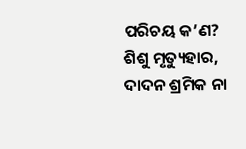ପରିଚୟ କ’ଣ? ଶିଶୁ ମୃତ୍ୟୁହାର, ଦାଦନ ଶ୍ରମିକ ନା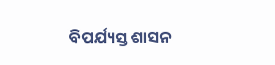ବିପର୍ଯ୍ୟସ୍ତ ଶାସନ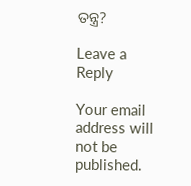ତନ୍ତ୍ର?

Leave a Reply

Your email address will not be published.